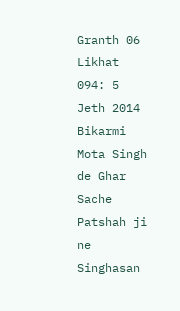Granth 06 Likhat 094: 5 Jeth 2014 Bikarmi Mota Singh de Ghar Sache Patshah ji ne Singhasan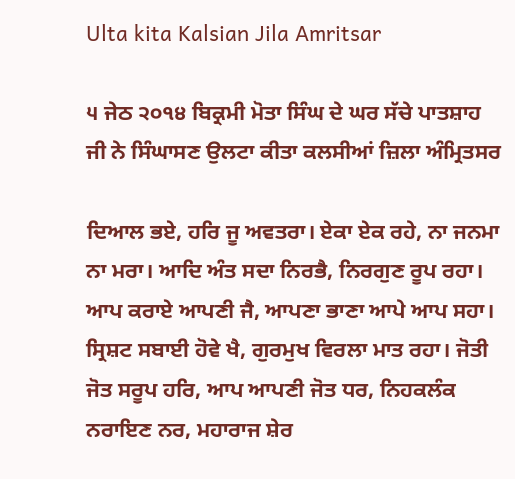Ulta kita Kalsian Jila Amritsar

੫ ਜੇਠ ੨੦੧੪ ਬਿਕ੍ਰਮੀ ਮੋਤਾ ਸਿੰਘ ਦੇ ਘਰ ਸੱਚੇ ਪਾਤਸ਼ਾਹ ਜੀ ਨੇ ਸਿੰਘਾਸਣ ਉਲਟਾ ਕੀਤਾ ਕਲਸੀਆਂ ਜ਼ਿਲਾ ਅੰਮ੍ਰਿਤਸਰ

ਦਿਆਲ ਭਏ, ਹਰਿ ਜੂ ਅਵਤਰਾ। ਏਕਾ ਏਕ ਰਹੇ, ਨਾ ਜਨਮਾ ਨਾ ਮਰਾ। ਆਦਿ ਅੰਤ ਸਦਾ ਨਿਰਭੈ, ਨਿਰਗੁਣ ਰੂਪ ਰਹਾ। ਆਪ ਕਰਾਏ ਆਪਣੀ ਜੈ, ਆਪਣਾ ਭਾਣਾ ਆਪੇ ਆਪ ਸਹਾ। ਸ੍ਰਿਸ਼ਟ ਸਬਾਈ ਹੋਵੇ ਖੈ, ਗੁਰਮੁਖ ਵਿਰਲਾ ਮਾਤ ਰਹਾ। ਜੋਤੀ ਜੋਤ ਸਰੂਪ ਹਰਿ, ਆਪ ਆਪਣੀ ਜੋਤ ਧਰ, ਨਿਹਕਲੰਕ ਨਰਾਇਣ ਨਰ, ਮਹਾਰਾਜ ਸ਼ੇਰ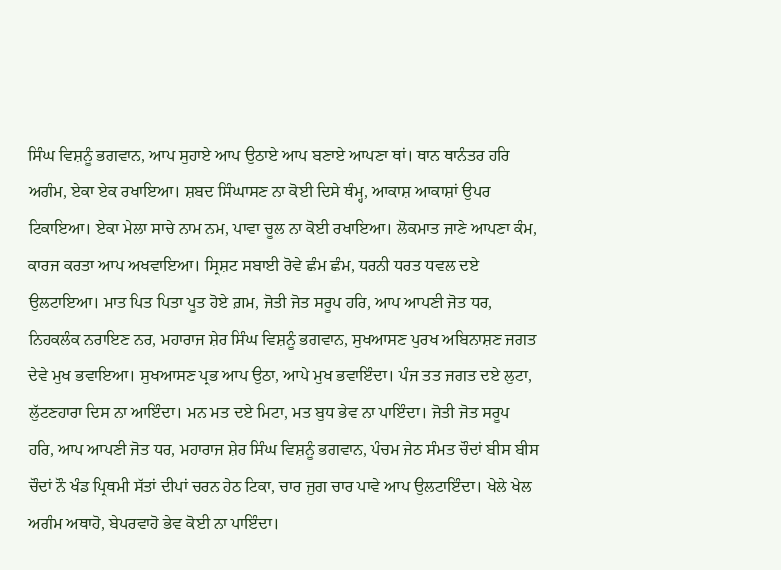ਸਿੰਘ ਵਿਸ਼ਨੂੰ ਭਗਵਾਨ, ਆਪ ਸੁਹਾਏ ਆਪ ਉਠਾਏ ਆਪ ਬਣਾਏ ਆਪਣਾ ਥਾਂ। ਥਾਨ ਥਾਨੰਤਰ ਹਰਿ ਅਗੰਮ, ਏਕਾ ਏਕ ਰਖਾਇਆ। ਸ਼ਬਦ ਸਿੰਘਾਸਣ ਨਾ ਕੋਈ ਦਿਸੇ ਥੰਮ੍ਹ, ਆਕਾਸ਼ ਆਕਾਸ਼ਾਂ ਉਪਰ ਟਿਕਾਇਆ। ਏਕਾ ਮੇਲਾ ਸਾਚੇ ਨਾਮ ਨਮ, ਪਾਵਾ ਚੂਲ ਨਾ ਕੋਈ ਰਖਾਇਆ। ਲੋਕਮਾਤ ਜਾਣੇ ਆਪਣਾ ਕੰਮ, ਕਾਰਜ ਕਰਤਾ ਆਪ ਅਖਵਾਇਆ। ਸ੍ਰਿਸ਼ਟ ਸਬਾਈ ਰੋਵੇ ਛੰਮ ਛੰਮ, ਧਰਨੀ ਧਰਤ ਧਵਲ ਦਏ ਉਲਟਾਇਆ। ਮਾਤ ਪਿਤ ਪਿਤਾ ਪੂਤ ਹੋਏ ਗ਼ਮ, ਜੋਤੀ ਜੋਤ ਸਰੂਪ ਹਰਿ, ਆਪ ਆਪਣੀ ਜੋਤ ਧਰ, ਨਿਹਕਲੰਕ ਨਰਾਇਣ ਨਰ, ਮਹਾਰਾਜ ਸ਼ੇਰ ਸਿੰਘ ਵਿਸ਼ਨੂੰ ਭਗਵਾਨ, ਸੁਖਆਸਣ ਪੁਰਖ ਅਬਿਨਾਸ਼ਣ ਜਗਤ ਦੇਵੇ ਮੁਖ ਭਵਾਇਆ। ਸੁਖਆਸਣ ਪ੍ਰਭ ਆਪ ਉਠਾ, ਆਪੇ ਮੁਖ ਭਵਾਇੰਦਾ। ਪੰਜ ਤਤ ਜਗਤ ਦਏ ਲੁਟਾ, ਲੁੱਟਣਹਾਰਾ ਦਿਸ ਨਾ ਆਇੰਦਾ। ਮਨ ਮਤ ਦਏ ਮਿਟਾ, ਮਤ ਬੁਧ ਭੇਵ ਨਾ ਪਾਇੰਦਾ। ਜੋਤੀ ਜੋਤ ਸਰੂਪ ਹਰਿ, ਆਪ ਆਪਣੀ ਜੋਤ ਧਰ, ਮਹਾਰਾਜ ਸ਼ੇਰ ਸਿੰਘ ਵਿਸ਼ਨੂੰ ਭਗਵਾਨ, ਪੰਚਮ ਜੇਠ ਸੰਮਤ ਚੌਦਾਂ ਬੀਸ ਬੀਸ ਚੌਦਾਂ ਨੌ ਖੰਡ ਪ੍ਰਿਥਮੀ ਸੱਤਾਂ ਦੀਪਾਂ ਚਰਨ ਹੇਠ ਟਿਕਾ, ਚਾਰ ਜੁਗ ਚਾਰ ਪਾਵੇ ਆਪ ਉਲਟਾਇੰਦਾ। ਖੇਲੇ ਖੇਲ ਅਗੰਮ ਅਥਾਹੋ, ਬੇਪਰਵਾਹੋ ਭੇਵ ਕੋਈ ਨਾ ਪਾਇੰਦਾ।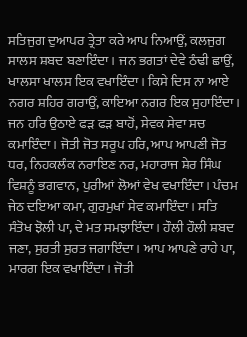ਸਤਿਜੁਗ ਦੁਆਪਰ ਤ੍ਰੇਤਾ ਕਰੇ ਆਪ ਨਿਆਉਂ, ਕਲਜੁਗ ਸਾਲਸ ਸ਼ਬਦ ਬਣਾਇੰਦਾ। ਜਨ ਭਗਤਾਂ ਦੇਵੇ ਠੰਢੀ ਛਾਉਂ, ਖਾਲਸਾ ਖਾਲਸ ਇਕ ਵਖਾਇੰਦਾ। ਕਿਸੇ ਦਿਸ ਨਾ ਆਏ ਨਗਰ ਸ਼ਹਿਰ ਗਰਾਉਂ, ਕਾਇਆ ਨਗਰ ਇਕ ਸੁਹਾਇੰਦਾ। ਜਨ ਹਰਿ ਉਠਾਏ ਫੜ ਫੜ ਬਾਹੋਂ, ਸੇਵਕ ਸੇਵਾ ਸਚ ਕਮਾਇੰਦਾ। ਜੋਤੀ ਜੋਤ ਸਰੂਪ ਹਰਿ, ਆਪ ਆਪਣੀ ਜੋਤ ਧਰ, ਨਿਹਕਲੰਕ ਨਰਾਇਣ ਨਰ, ਮਹਾਰਾਜ ਸ਼ੇਰ ਸਿੰਘ ਵਿਸ਼ਨੂੰ ਭਗਵਾਨ, ਪੁਰੀਆਂ ਲੋਆਂ ਵੇਖ ਵਖਾਇੰਦਾ। ਪੰਚਮ ਜੇਠ ਦਇਆ ਕਮਾ, ਗੁਰਮੁਖਾਂ ਸੇਵ ਕਮਾਇੰਦਾ। ਸਤਿ ਸੰਤੋਖ ਝੋਲੀ ਪਾ, ਦੇ ਮਤ ਸਮਝਾਇੰਦਾ। ਹੌਲੀ ਹੌਲੀ ਸ਼ਬਦ ਜਣਾ, ਸੁਰਤੀ ਸੁਰਤ ਜਗਾਇੰਦਾ। ਆਪ ਆਪਣੇ ਰਾਹੇ ਪਾ, ਮਾਰਗ ਇਕ ਵਖਾਇੰਦਾ। ਜੋਤੀ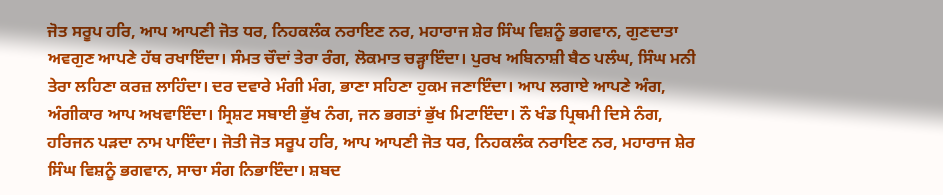ਜੋਤ ਸਰੂਪ ਹਰਿ, ਆਪ ਆਪਣੀ ਜੋਤ ਧਰ, ਨਿਹਕਲੰਕ ਨਰਾਇਣ ਨਰ, ਮਹਾਰਾਜ ਸ਼ੇਰ ਸਿੰਘ ਵਿਸ਼ਨੂੰ ਭਗਵਾਨ, ਗੁਣਦਾਤਾ ਅਵਗੁਣ ਆਪਣੇ ਹੱਥ ਰਖਾਇੰਦਾ। ਸੰਮਤ ਚੌਦਾਂ ਤੇਰਾ ਰੰਗ, ਲੋਕਮਾਤ ਚੜ੍ਹਾਇੰਦਾ। ਪੁਰਖ ਅਬਿਨਾਸ਼ੀ ਬੈਠ ਪਲੰਘ, ਸਿੰਘ ਮਨੀ ਤੇਰਾ ਲਹਿਣਾ ਕਰਜ਼ ਲਾਹਿੰਦਾ। ਦਰ ਦਵਾਰੇ ਮੰਗੀ ਮੰਗ, ਭਾਣਾ ਸਹਿਣਾ ਹੁਕਮ ਜਣਾਇੰਦਾ। ਆਪ ਲਗਾਏ ਆਪਣੇ ਅੰਗ, ਅੰਗੀਕਾਰ ਆਪ ਅਖਵਾਇੰਦਾ। ਸ੍ਰਿਸ਼ਟ ਸਬਾਈ ਭੁੱਖ ਨੰਗ, ਜਨ ਭਗਤਾਂ ਭੁੱਖ ਮਿਟਾਇੰਦਾ। ਨੌ ਖੰਡ ਪ੍ਰਿਥਮੀ ਦਿਸੇ ਨੰਗ, ਹਰਿਜਨ ਪੜਦਾ ਨਾਮ ਪਾਇੰਦਾ। ਜੋਤੀ ਜੋਤ ਸਰੂਪ ਹਰਿ, ਆਪ ਆਪਣੀ ਜੋਤ ਧਰ, ਨਿਹਕਲੰਕ ਨਰਾਇਣ ਨਰ, ਮਹਾਰਾਜ ਸ਼ੇਰ ਸਿੰਘ ਵਿਸ਼ਨੂੰ ਭਗਵਾਨ, ਸਾਚਾ ਸੰਗ ਨਿਭਾਇੰਦਾ। ਸ਼ਬਦ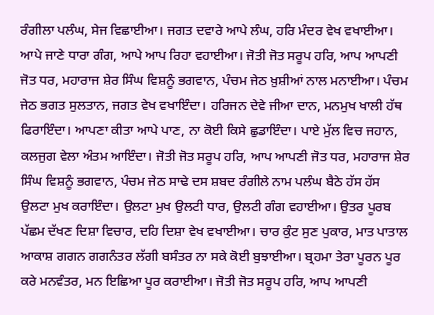ਰੰਗੀਲਾ ਪਲੰਘ, ਸੇਜ ਵਿਛਾਈਆ। ਜਗਤ ਦਵਾਰੇ ਆਪੇ ਲੰਘ, ਹਰਿ ਮੰਦਰ ਵੇਖ ਵਖਾਈਆ। ਆਪੇ ਜਾਣੇ ਧਾਰਾ ਗੰਗ, ਆਪੇ ਆਪ ਰਿਹਾ ਵਹਾਈਆ। ਜੋਤੀ ਜੋਤ ਸਰੂਪ ਹਰਿ, ਆਪ ਆਪਣੀ ਜੋਤ ਧਰ, ਮਹਾਰਾਜ ਸ਼ੇਰ ਸਿੰਘ ਵਿਸ਼ਨੂੰ ਭਗਵਾਨ, ਪੰਚਮ ਜੇਠ ਖ਼ੁਸ਼ੀਆਂ ਨਾਲ ਮਨਾਈਆ। ਪੰਚਮ ਜੇਠ ਭਗਤ ਸੁਲਤਾਨ, ਜਗਤ ਵੇਖ ਵਖਾਇੰਦਾ। ਹਰਿਜਨ ਦੇਵੇ ਜੀਆ ਦਾਨ, ਮਨਮੁਖ ਖਾਲੀ ਹੱਥ ਫਿਰਾਇੰਦਾ। ਆਪਣਾ ਕੀਤਾ ਆਪੇ ਪਾਣ, ਨਾ ਕੋਈ ਕਿਸੇ ਛੁਡਾਇੰਦਾ। ਪਾਏ ਮੁੱਲ ਵਿਚ ਜਹਾਨ, ਕਲਜੁਗ ਵੇਲਾ ਅੰਤਮ ਆਇੰਦਾ। ਜੋਤੀ ਜੋਤ ਸਰੂਪ ਹਰਿ, ਆਪ ਆਪਣੀ ਜੋਤ ਧਰ, ਮਹਾਰਾਜ ਸ਼ੇਰ ਸਿੰਘ ਵਿਸ਼ਨੂੰ ਭਗਵਾਨ, ਪੰਚਮ ਜੇਠ ਸਾਢੇ ਦਸ ਸ਼ਬਦ ਰੰਗੀਲੇ ਨਾਮ ਪਲੰਘ ਬੈਠੇ ਹੱਸ ਹੱਸ ਉਲਟਾ ਮੁਖ ਕਰਾਇੰਦਾ। ਉਲਟਾ ਮੁਖ ਉਲਟੀ ਧਾਰ, ਉਲਟੀ ਗੰਗ ਵਹਾਈਆ। ਉਤਰ ਪੂਰਬ ਪੱਛਮ ਦੱਖਣ ਦਿਸ਼ਾ ਵਿਚਾਰ, ਦਹਿ ਦਿਸ਼ਾ ਵੇਖ ਵਖਾਈਆ। ਚਾਰ ਕੁੰਟ ਸੁਣ ਪੁਕਾਰ, ਮਾਤ ਪਾਤਾਲ ਆਕਾਸ਼ ਗਗਨ ਗਗਨੰਤਰ ਲੱਗੀ ਬਸੰਤਰ ਨਾ ਸਕੇ ਕੋਈ ਬੁਝਾਈਆ। ਬ੍ਰਹਮਾ ਤੇਰਾ ਪੂਰਨ ਪੂਰ ਕਰੇ ਮਨਵੰਤਰ, ਮਨ ਇਛਿਆ ਪੂਰ ਕਰਾਈਆ। ਜੋਤੀ ਜੋਤ ਸਰੂਪ ਹਰਿ, ਆਪ ਆਪਣੀ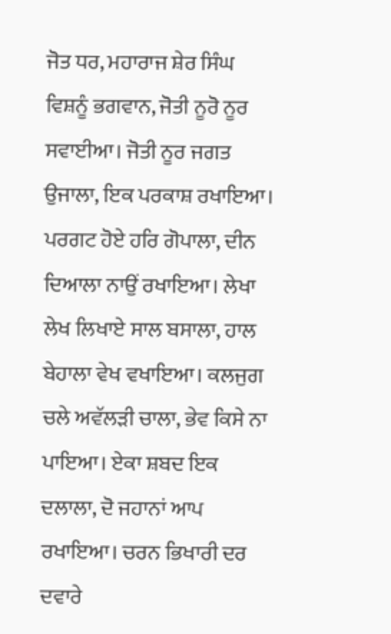ਜੋਤ ਧਰ, ਮਹਾਰਾਜ ਸ਼ੇਰ ਸਿੰਘ ਵਿਸ਼ਨੂੰ ਭਗਵਾਨ, ਜੋਤੀ ਨੂਰੋ ਨੂਰ ਸਵਾਈਆ। ਜੋਤੀ ਨੂਰ ਜਗਤ ਉਜਾਲਾ, ਇਕ ਪਰਕਾਸ਼ ਰਖਾਇਆ। ਪਰਗਟ ਹੋਏ ਹਰਿ ਗੋਪਾਲਾ, ਦੀਨ ਦਿਆਲਾ ਨਾਉਂ ਰਖਾਇਆ। ਲੇਖਾ ਲੇਖ ਲਿਖਾਏ ਸਾਲ ਬਸਾਲਾ, ਹਾਲ ਬੇਹਾਲਾ ਵੇਖ ਵਖਾਇਆ। ਕਲਜੁਗ ਚਲੇ ਅਵੱਲੜੀ ਚਾਲਾ, ਭੇਵ ਕਿਸੇ ਨਾ ਪਾਇਆ। ਏਕਾ ਸ਼ਬਦ ਇਕ ਦਲਾਲਾ, ਦੋ ਜਹਾਨਾਂ ਆਪ ਰਖਾਇਆ। ਚਰਨ ਭਿਖਾਰੀ ਦਰ ਦਵਾਰੇ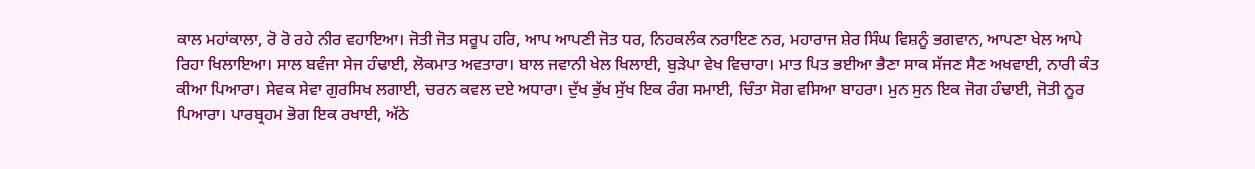ਕਾਲ ਮਹਾਂਕਾਲਾ, ਰੋ ਰੋ ਰਹੇ ਨੀਰ ਵਹਾਇਆ। ਜੋਤੀ ਜੋਤ ਸਰੂਪ ਹਰਿ, ਆਪ ਆਪਣੀ ਜੋਤ ਧਰ, ਨਿਹਕਲੰਕ ਨਰਾਇਣ ਨਰ, ਮਹਾਰਾਜ ਸ਼ੇਰ ਸਿੰਘ ਵਿਸ਼ਨੂੰ ਭਗਵਾਨ, ਆਪਣਾ ਖੇਲ ਆਪੇ ਰਿਹਾ ਖਿਲਾਇਆ। ਸਾਲ ਬਵੰਜਾ ਸੇਜ ਹੰਢਾਈ, ਲੋਕਮਾਤ ਅਵਤਾਰਾ। ਬਾਲ ਜਵਾਨੀ ਖੇਲ ਖਿਲਾਈ, ਬੁੜੇਪਾ ਵੇਖ ਵਿਚਾਰਾ। ਮਾਤ ਪਿਤ ਭਈਆ ਭੈਣਾ ਸਾਕ ਸੱਜਣ ਸੈਣ ਅਖਵਾਈ, ਨਾਰੀ ਕੰਤ ਕੀਆ ਪਿਆਰਾ। ਸੇਵਕ ਸੇਵਾ ਗੁਰਸਿਖ ਲਗਾਈ, ਚਰਨ ਕਵਲ ਦਏ ਅਧਾਰਾ। ਦੁੱਖ ਭੁੱਖ ਸੁੱਖ ਇਕ ਰੰਗ ਸਮਾਈ, ਚਿੰਤਾ ਸੋਗ ਵਸਿਆ ਬਾਹਰਾ। ਮੁਨ ਸੁਨ ਇਕ ਜੋਗ ਹੰਢਾਈ, ਜੋਤੀ ਨੂਰ ਪਿਆਰਾ। ਪਾਰਬ੍ਰਹਮ ਭੋਗ ਇਕ ਰਖਾਈ, ਅੱਠੇ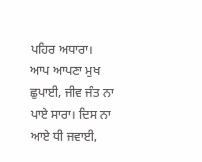ਪਹਿਰ ਅਧਾਰਾ। ਆਪ ਆਪਣਾ ਮੁਖ ਛੁਪਾਈ, ਜੀਵ ਜੰਤ ਨਾ ਪਾਏ ਸਾਰਾ। ਦਿਸ ਨਾ ਆਏ ਧੀ ਜਵਾਈ,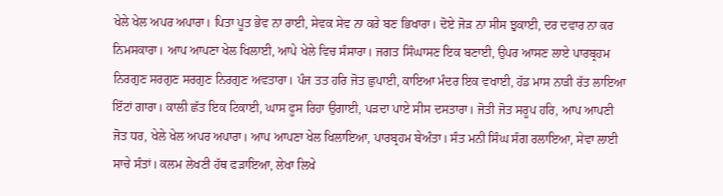ਖੇਲੇ ਖੇਲ ਅਪਰ ਅਪਾਰਾ। ਪਿਤਾ ਪੂਤ ਭੇਵ ਨਾ ਰਾਈ, ਸੇਵਕ ਸੇਵ ਨਾ ਕਰੇ ਬਣ ਭਿਖਾਰਾ। ਦੋਏ ਜੋੜ ਨਾ ਸੀਸ ਝੁਕਾਈ, ਦਰ ਦਵਾਰ ਨਾ ਕਰ ਨਿਮਸਕਾਰਾ। ਆਪ ਆਪਣਾ ਖੇਲ ਖਿਲਾਈ, ਆਪੇ ਖੇਲੇ ਵਿਚ ਸੰਸਾਰਾ। ਜਗਤ ਸਿੰਘਾਸਣ ਇਕ ਬਣਾਈ, ਉਪਰ ਆਸਣ ਲਾਏ ਪਾਰਬ੍ਰਹਮ ਨਿਰਗੁਣ ਸਰਗੁਣ ਸਰਗੁਣ ਨਿਰਗੁਣ ਅਵਤਾਰਾ। ਪੰਜ ਤਤ ਹਰਿ ਜੋਤ ਛੁਪਾਈ, ਕਾਇਆ ਮੰਦਰ ਇਕ ਵਖਾਈ, ਹੱਡ ਮਾਸ ਨਾੜੀ ਰੱਤ ਲਾਇਆ ਇੱਟਾਂ ਗਾਰਾ। ਕਾਲੀ ਛੱਤ ਇਕ ਟਿਕਾਈ, ਘਾਸ ਫੂਸ ਰਿਹਾ ਉਗਾਈ, ਪੜਦਾ ਪਾਏ ਸੀਸ ਦਸਤਾਰਾ। ਜੋਤੀ ਜੋਤ ਸਰੂਪ ਹਰਿ, ਆਪ ਆਪਣੀ ਜੋਤ ਧਰ, ਖੇਲੇ ਖੇਲ ਅਪਰ ਅਪਾਰਾ। ਆਪ ਆਪਣਾ ਖੇਲ ਖਿਲਾਇਆ, ਪਾਰਬ੍ਰਹਮ ਬੇਅੰਤਾ। ਸੰਤ ਮਨੀ ਸਿੰਘ ਸੰਗ ਰਲਾਇਆ, ਸੇਵਾ ਲਾਈ ਸਾਚੇ ਸੰਤਾਂ। ਕਲਮ ਲੇਖਣੀ ਹੱਥ ਫੜਾਇਆ, ਲੇਖਾ ਲਿਖੇ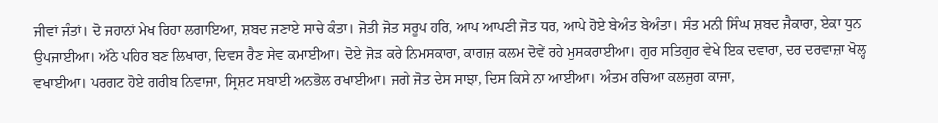ਜੀਵਾਂ ਜੰਤਾਂ। ਦੋ ਜਹਾਨਾਂ ਮੇਖ ਰਿਹਾ ਲਗਾਇਆ, ਸ਼ਬਦ ਜਣਾਏ ਸਾਚੇ ਕੰਤਾ। ਜੋਤੀ ਜੋਤ ਸਰੂਪ ਹਰਿ, ਆਪ ਆਪਣੀ ਜੋਤ ਧਰ, ਆਪੇ ਹੋਏ ਬੇਅੰਤ ਬੇਅੰਤਾ। ਸੰਤ ਮਨੀ ਸਿੰਘ ਸ਼ਬਦ ਜੈਕਾਰਾ, ਏਕਾ ਧੁਨ ਉਪਜਾਈਆ। ਅੱਠੇ ਪਹਿਰ ਬਣ ਲਿਖਾਰਾ, ਦਿਵਸ ਰੈਣ ਸੇਵ ਕਮਾਈਆ। ਦੋਏ ਜੋੜ ਕਰੇ ਨਿਮਸਕਾਰਾ, ਕਾਗਜ਼ ਕਲਮ ਦੋਵੇਂ ਰਹੇ ਮੁਸਕਰਾਈਆ। ਗੁਰ ਸਤਿਗੁਰ ਵੇਖੇ ਇਕ ਦਵਾਰਾ, ਦਰ ਦਰਵਾਜ਼ਾ ਖੋਲ੍ਹ ਵਖਾਈਆ। ਪਰਗਟ ਹੋਏ ਗਰੀਬ ਨਿਵਾਜਾ, ਸ੍ਰਿਸ਼ਟ ਸਬਾਈ ਅਨਭੋਲ ਰਖਾਈਆ। ਜਗੇ ਜੋਤ ਦੇਸ ਸਾਝਾ, ਦਿਸ ਕਿਸੇ ਨਾ ਆਈਆ। ਅੰਤਮ ਰਚਿਆ ਕਲਜੁਗ ਕਾਜਾ,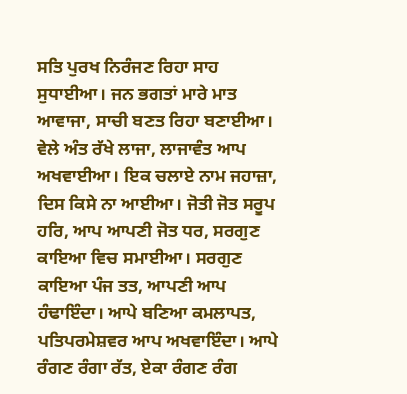ਸਤਿ ਪੁਰਖ ਨਿਰੰਜਣ ਰਿਹਾ ਸਾਹ ਸੁਧਾਈਆ। ਜਨ ਭਗਤਾਂ ਮਾਰੇ ਮਾਤ ਆਵਾਜਾ, ਸਾਚੀ ਬਣਤ ਰਿਹਾ ਬਣਾਈਆ। ਵੇਲੇ ਅੰਤ ਰੱਖੇ ਲਾਜਾ, ਲਾਜਾਵੰਤ ਆਪ ਅਖਵਾਈਆ। ਇਕ ਚਲਾਏ ਨਾਮ ਜਹਾਜ਼ਾ, ਦਿਸ ਕਿਸੇ ਨਾ ਆਈਆ। ਜੋਤੀ ਜੋਤ ਸਰੂਪ ਹਰਿ, ਆਪ ਆਪਣੀ ਜੋਤ ਧਰ, ਸਰਗੁਣ ਕਾਇਆ ਵਿਚ ਸਮਾਈਆ। ਸਰਗੁਣ ਕਾਇਆ ਪੰਜ ਤਤ, ਆਪਣੀ ਆਪ ਹੰਢਾਇੰਦਾ। ਆਪੇ ਬਣਿਆ ਕਮਲਾਪਤ, ਪਤਿਪਰਮੇਸ਼ਵਰ ਆਪ ਅਖਵਾਇੰਦਾ। ਆਪੇ ਰੰਗਣ ਰੰਗਾ ਰੱਤ, ਏਕਾ ਰੰਗਣ ਰੰਗ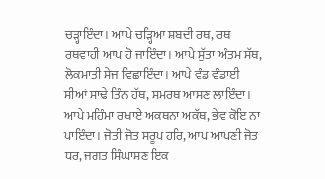ਚੜ੍ਹਾਇੰਦਾ। ਆਪੇ ਚੜ੍ਹਿਆ ਸ਼ਬਦੀ ਰਥ, ਰਥ ਰਥਵਾਹੀ ਆਪ ਹੋ ਜਾਇੰਦਾ। ਆਪੇ ਸੁੱਤਾ ਅੰਤਮ ਸੱਥ, ਲੋਕਮਾਤੀ ਸੇਜ ਵਿਛਾਇੰਦਾ। ਆਪੇ ਵੰਡ ਵੰਡਾਈ ਸੀਆਂ ਸਾਢੇ ਤਿੰਨ ਹੱਥ, ਸਮਰਥ ਆਸਣ ਲਾਇੰਦਾ। ਆਪੇ ਮਹਿੰਮਾ ਰਖਾਏ ਅਕਥਨਾ ਅਕੱਥ, ਭੇਵ ਕੋਇ ਨਾ ਪਾਇੰਦਾ। ਜੋਤੀ ਜੋਤ ਸਰੂਪ ਹਰਿ, ਆਪ ਆਪਣੀ ਜੋਤ ਧਰ, ਜਗਤ ਸਿੰਘਾਸਣ ਇਕ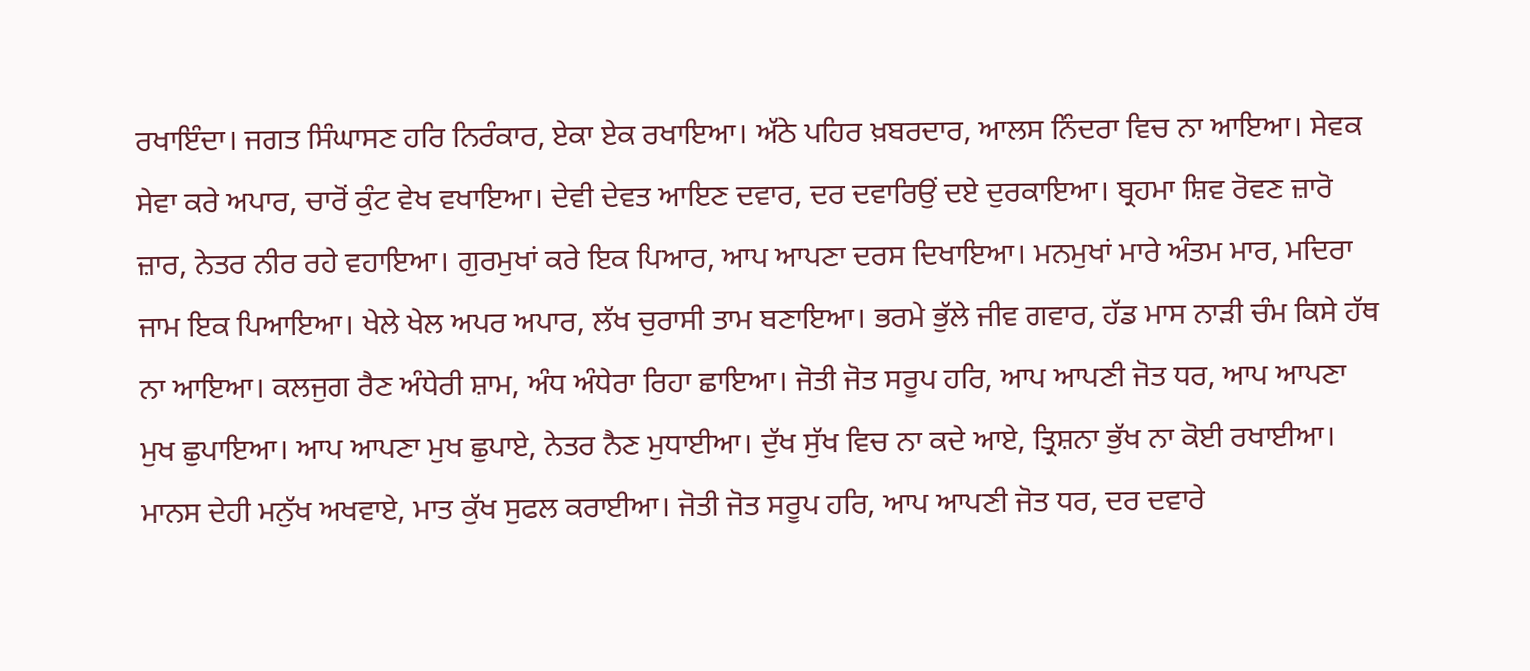ਰਖਾਇੰਦਾ। ਜਗਤ ਸਿੰਘਾਸਣ ਹਰਿ ਨਿਰੰਕਾਰ, ਏਕਾ ਏਕ ਰਖਾਇਆ। ਅੱਠੇ ਪਹਿਰ ਖ਼ਬਰਦਾਰ, ਆਲਸ ਨਿੰਦਰਾ ਵਿਚ ਨਾ ਆਇਆ। ਸੇਵਕ ਸੇਵਾ ਕਰੇ ਅਪਾਰ, ਚਾਰੋਂ ਕੁੰਟ ਵੇਖ ਵਖਾਇਆ। ਦੇਵੀ ਦੇਵਤ ਆਇਣ ਦਵਾਰ, ਦਰ ਦਵਾਰਿਉਂ ਦਏ ਦੁਰਕਾਇਆ। ਬ੍ਰਹਮਾ ਸ਼ਿਵ ਰੋਵਣ ਜ਼ਾਰੋ ਜ਼ਾਰ, ਨੇਤਰ ਨੀਰ ਰਹੇ ਵਹਾਇਆ। ਗੁਰਮੁਖਾਂ ਕਰੇ ਇਕ ਪਿਆਰ, ਆਪ ਆਪਣਾ ਦਰਸ ਦਿਖਾਇਆ। ਮਨਮੁਖਾਂ ਮਾਰੇ ਅੰਤਮ ਮਾਰ, ਮਦਿਰਾ ਜਾਮ ਇਕ ਪਿਆਇਆ। ਖੇਲੇ ਖੇਲ ਅਪਰ ਅਪਾਰ, ਲੱਖ ਚੁਰਾਸੀ ਤਾਮ ਬਣਾਇਆ। ਭਰਮੇ ਭੁੱਲੇ ਜੀਵ ਗਵਾਰ, ਹੱਡ ਮਾਸ ਨਾੜੀ ਚੰਮ ਕਿਸੇ ਹੱਥ ਨਾ ਆਇਆ। ਕਲਜੁਗ ਰੈਣ ਅੰਧੇਰੀ ਸ਼ਾਮ, ਅੰਧ ਅੰਧੇਰਾ ਰਿਹਾ ਛਾਇਆ। ਜੋਤੀ ਜੋਤ ਸਰੂਪ ਹਰਿ, ਆਪ ਆਪਣੀ ਜੋਤ ਧਰ, ਆਪ ਆਪਣਾ ਮੁਖ ਛੁਪਾਇਆ। ਆਪ ਆਪਣਾ ਮੁਖ ਛੁਪਾਏ, ਨੇਤਰ ਨੈਣ ਮੁਧਾਈਆ। ਦੁੱਖ ਸੁੱਖ ਵਿਚ ਨਾ ਕਦੇ ਆਏ, ਤ੍ਰਿਸ਼ਨਾ ਭੁੱਖ ਨਾ ਕੋਈ ਰਖਾਈਆ। ਮਾਨਸ ਦੇਹੀ ਮਨੁੱਖ ਅਖਵਾਏ, ਮਾਤ ਕੁੱਖ ਸੁਫਲ ਕਰਾਈਆ। ਜੋਤੀ ਜੋਤ ਸਰੂਪ ਹਰਿ, ਆਪ ਆਪਣੀ ਜੋਤ ਧਰ, ਦਰ ਦਵਾਰੇ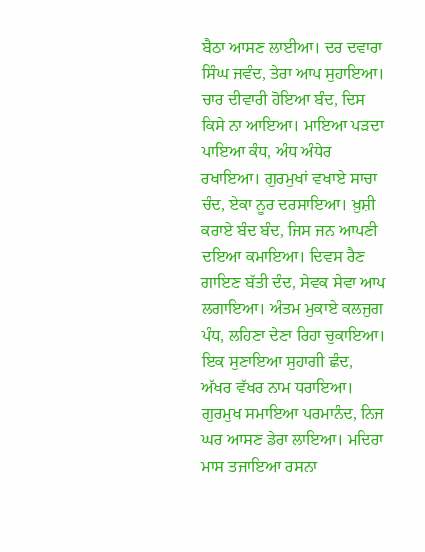ਬੈਠਾ ਆਸਣ ਲਾਈਆ। ਦਰ ਦਵਾਰਾ ਸਿੰਘ ਜਵੰਦ, ਤੇਰਾ ਆਪ ਸੁਹਾਇਆ। ਚਾਰ ਦੀਵਾਰੀ ਹੋਇਆ ਬੰਦ, ਦਿਸ ਕਿਸੇ ਨਾ ਆਇਆ। ਮਾਇਆ ਪੜਦਾ ਪਾਇਆ ਕੰਧ, ਅੰਧ ਅੰਧੇਰ ਰਖਾਇਆ। ਗੁਰਮੁਖਾਂ ਵਖਾਏ ਸਾਚਾ ਚੰਦ, ਏਕਾ ਨੂਰ ਦਰਸਾਇਆ। ਖ਼ੁਸ਼ੀ ਕਰਾਏ ਬੰਦ ਬੰਦ, ਜਿਸ ਜਨ ਆਪਣੀ ਦਇਆ ਕਮਾਇਆ। ਦਿਵਸ ਰੈਣ ਗਾਇਣ ਬੱਤੀ ਦੰਦ, ਸੇਵਕ ਸੇਵਾ ਆਪ ਲਗਾਇਆ। ਅੰਤਮ ਮੁਕਾਏ ਕਲਜੁਗ ਪੰਧ, ਲਹਿਣਾ ਦੇਣਾ ਰਿਹਾ ਚੁਕਾਇਆ। ਇਕ ਸੁਣਾਇਆ ਸੁਹਾਗੀ ਛੰਦ, ਅੱਖਰ ਵੱਖਰ ਨਾਮ ਧਰਾਇਆ। ਗੁਰਮੁਖ ਸਮਾਇਆ ਪਰਮਾਨੰਦ, ਨਿਜ ਘਰ ਆਸਣ ਡੇਰਾ ਲਾਇਆ। ਮਦਿਰਾ ਮਾਸ ਤਜਾਇਆ ਰਸਨਾ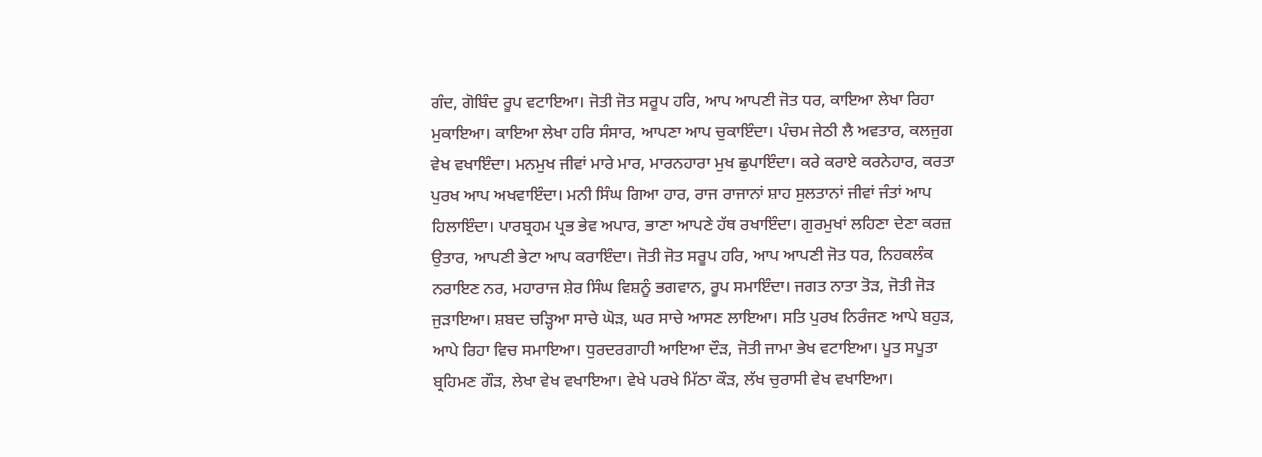ਗੰਦ, ਗੋਬਿੰਦ ਰੂਪ ਵਟਾਇਆ। ਜੋਤੀ ਜੋਤ ਸਰੂਪ ਹਰਿ, ਆਪ ਆਪਣੀ ਜੋਤ ਧਰ, ਕਾਇਆ ਲੇਖਾ ਰਿਹਾ ਮੁਕਾਇਆ। ਕਾਇਆ ਲੇਖਾ ਹਰਿ ਸੰਸਾਰ, ਆਪਣਾ ਆਪ ਚੁਕਾਇੰਦਾ। ਪੰਚਮ ਜੇਠੀ ਲੈ ਅਵਤਾਰ, ਕਲਜੁਗ ਵੇਖ ਵਖਾਇੰਦਾ। ਮਨਮੁਖ ਜੀਵਾਂ ਮਾਰੇ ਮਾਰ, ਮਾਰਨਹਾਰਾ ਮੁਖ ਛੁਪਾਇੰਦਾ। ਕਰੇ ਕਰਾਏ ਕਰਨੇਹਾਰ, ਕਰਤਾ ਪੁਰਖ ਆਪ ਅਖਵਾਇੰਦਾ। ਮਨੀ ਸਿੰਘ ਗਿਆ ਹਾਰ, ਰਾਜ ਰਾਜਾਨਾਂ ਸ਼ਾਹ ਸੁਲਤਾਨਾਂ ਜੀਵਾਂ ਜੰਤਾਂ ਆਪ ਹਿਲਾਇੰਦਾ। ਪਾਰਬ੍ਰਹਮ ਪ੍ਰਭ ਭੇਵ ਅਪਾਰ, ਭਾਣਾ ਆਪਣੇ ਹੱਥ ਰਖਾਇੰਦਾ। ਗੁਰਮੁਖਾਂ ਲਹਿਣਾ ਦੇਣਾ ਕਰਜ਼ ਉਤਾਰ, ਆਪਣੀ ਭੇਟਾ ਆਪ ਕਰਾਇੰਦਾ। ਜੋਤੀ ਜੋਤ ਸਰੂਪ ਹਰਿ, ਆਪ ਆਪਣੀ ਜੋਤ ਧਰ, ਨਿਹਕਲੰਕ ਨਰਾਇਣ ਨਰ, ਮਹਾਰਾਜ ਸ਼ੇਰ ਸਿੰਘ ਵਿਸ਼ਨੂੰ ਭਗਵਾਨ, ਰੂਪ ਸਮਾਇੰਦਾ। ਜਗਤ ਨਾਤਾ ਤੋੜ, ਜੋਤੀ ਜੋੜ ਜੁੜਾਇਆ। ਸ਼ਬਦ ਚੜ੍ਹਿਆ ਸਾਚੇ ਘੋੜ, ਘਰ ਸਾਚੇ ਆਸਣ ਲਾਇਆ। ਸਤਿ ਪੁਰਖ ਨਿਰੰਜਣ ਆਪੇ ਬਹੁੜ, ਆਪੇ ਰਿਹਾ ਵਿਚ ਸਮਾਇਆ। ਧੁਰਦਰਗਾਹੀ ਆਇਆ ਦੌੜ, ਜੋਤੀ ਜਾਮਾ ਭੇਖ ਵਟਾਇਆ। ਪੂਤ ਸਪੂਤਾ ਬ੍ਰਹਿਮਣ ਗੌੜ, ਲੇਖਾ ਵੇਖ ਵਖਾਇਆ। ਵੇਖੇ ਪਰਖੇ ਮਿੱਠਾ ਕੌੜ, ਲੱਖ ਚੁਰਾਸੀ ਵੇਖ ਵਖਾਇਆ।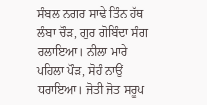ਸੰਬਲ ਨਗਰ ਸਾਢੇ ਤਿੰਨ ਹੱਥ ਲੰਬਾ ਚੌੜ, ਗੁਰ ਗੋਬਿੰਦਾ ਸੰਗ ਰਲਾਇਆ। ਨੀਲਾ ਮਾਰੇ ਪਹਿਲਾ ਪੌੜ, ਸੋਹੰ ਨਾਉਂ ਧਰਾਇਆ। ਜੋਤੀ ਜੋਤ ਸਰੂਪ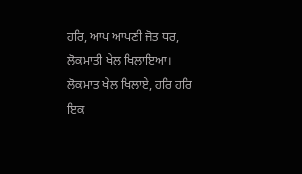ਹਰਿ, ਆਪ ਆਪਣੀ ਜੋਤ ਧਰ, ਲੋਕਮਾਤੀ ਖੇਲ ਖਿਲਾਇਆ। ਲੋਕਮਾਤ ਖੇਲ ਖਿਲਾਏ, ਹਰਿ ਹਰਿ ਇਕ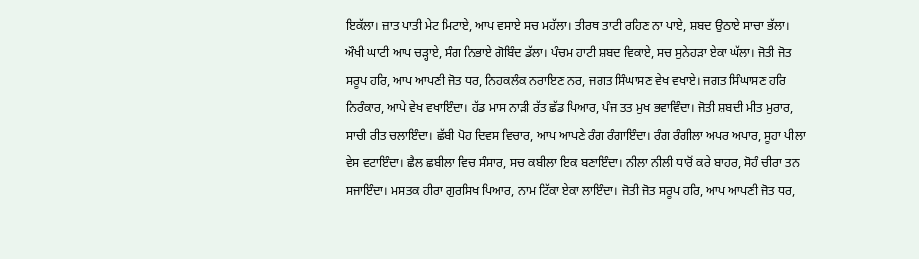ਇਕੱਲਾ। ਜ਼ਾਤ ਪਾਤੀ ਮੇਟ ਮਿਟਾਏ, ਆਪ ਵਸਾਏ ਸਚ ਮਹੱਲਾ। ਤੀਰਥ ਤਾਟੀ ਰਹਿਣ ਨਾ ਪਾਏ, ਸ਼ਬਦ ਉਠਾਏ ਸਾਚਾ ਭੱਲਾ। ਔਖੀ ਘਾਟੀ ਆਪ ਚੜ੍ਹਾਏ, ਸੰਗ ਨਿਭਾਏ ਗੋਬਿੰਦ ਡੱਲਾ। ਪੰਚਮ ਹਾਟੀ ਸ਼ਬਦ ਵਿਕਾਏ, ਸਚ ਸੁਨੇਹੜਾ ਏਕਾ ਘੱਲਾ। ਜੋਤੀ ਜੋਤ ਸਰੂਪ ਹਰਿ, ਆਪ ਆਪਣੀ ਜੋਤ ਧਰ, ਨਿਹਕਲੰਕ ਨਰਾਇਣ ਨਰ, ਜਗਤ ਸਿੰਘਾਸਣ ਵੇਖ ਵਖਾਏ। ਜਗਤ ਸਿੰਘਾਸਣ ਹਰਿ ਨਿਰੰਕਾਰ, ਆਪੇ ਵੇਖ ਵਖਾਇੰਦਾ। ਹੱਡ ਮਾਸ ਨਾੜੀ ਰੱਤ ਛੱਡ ਪਿਆਰ, ਪੰਜ ਤਤ ਮੁਖ ਭਵਾਵਿੰਦਾ। ਜੋਤੀ ਸ਼ਬਦੀ ਮੀਤ ਮੁਰਾਰ, ਸਾਚੀ ਰੀਤ ਚਲਾਇੰਦਾ। ਛੱਬੀ ਪੋਹ ਦਿਵਸ ਵਿਚਾਰ, ਆਪ ਆਪਣੇ ਰੰਗ ਰੰਗਾਇੰਦਾ। ਰੰਗ ਰੰਗੀਲਾ ਅਪਰ ਅਪਾਰ, ਸੂਹਾ ਪੀਲਾ ਵੇਸ ਵਟਾਇੰਦਾ। ਛੈਲ ਛਬੀਲਾ ਵਿਚ ਸੰਸਾਰ, ਸਚ ਕਬੀਲਾ ਇਕ ਬਣਾਇੰਦਾ। ਨੀਲਾ ਨੀਲੀ ਧਾਰੋਂ ਕਰੇ ਬਾਹਰ, ਸੋਹੰ ਚੀਰਾ ਤਨ ਸਜਾਇੰਦਾ। ਮਸਤਕ ਹੀਰਾ ਗੁਰਸਿਖ ਪਿਆਰ, ਨਾਮ ਟਿੱਕਾ ਏਕਾ ਲਾਇੰਦਾ। ਜੋਤੀ ਜੋਤ ਸਰੂਪ ਹਰਿ, ਆਪ ਆਪਣੀ ਜੋਤ ਧਰ,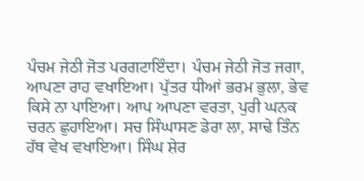ਪੰਚਮ ਜੇਠੀ ਜੋਤ ਪਰਗਟਾਇੰਦਾ। ਪੰਚਮ ਜੇਠੀ ਜੋਤ ਜਗਾ, ਆਪਣਾ ਰਾਹ ਵਖਾਇਆ। ਪੁੱਤਰ ਧੀਆਂ ਭਰਮ ਭੁਲਾ, ਭੇਵ ਕਿਸੇ ਨਾ ਪਾਇਆ। ਆਪ ਆਪਣਾ ਵਰਤਾ, ਪੁਰੀ ਘਨਕ ਚਰਨ ਛੁਹਾਇਆ। ਸਚ ਸਿੰਘਾਸਣ ਡੇਰਾ ਲਾ, ਸਾਢੇ ਤਿੰਨ ਹੱਥ ਵੇਖ ਵਖਾਇਆ। ਸਿੰਘ ਸ਼ੇਰ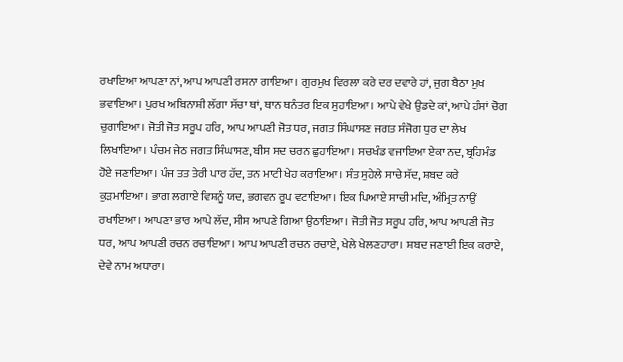ਰਖਾਇਆ ਆਪਣਾ ਨਾਂ, ਆਪ ਆਪਣੀ ਰਸਨਾ ਗਾਇਆ। ਗੁਰਮੁਖ ਵਿਰਲਾ ਕਰੇ ਦਰ ਦਵਾਰੇ ਹਾਂ, ਜੁਗ ਬੈਠਾ ਮੁਖ ਭਵਾਇਆ। ਪੁਰਖ ਅਬਿਨਾਸ਼ੀ ਲੱਗਾ ਸੱਚਾ ਥਾਂ, ਥਾਨ ਥਨੰਤਰ ਇਕ ਸੁਹਾਇਆ। ਆਪੇ ਵੇਖੇ ਉਡਦੇ ਕਾਂ, ਆਪੇ ਹੰਸਾਂ ਚੋਗ ਚੁਗਾਇਆ। ਜੋਤੀ ਜੋਤ ਸਰੂਪ ਹਰਿ, ਆਪ ਆਪਣੀ ਜੋਤ ਧਰ, ਜਗਤ ਸਿੰਘਾਸਣ ਜਗਤ ਸੰਜੋਗ ਧੁਰ ਦਾ ਲੇਖ ਲਿਖਾਇਆ। ਪੰਚਮ ਜੇਠ ਜਗਤ ਸਿੰਘਾਸਣ, ਬੀਸ ਸਦ ਚਰਨ ਛੁਹਾਇਆ। ਸਚਖੰਡ ਵਜਾਇਆ ਏਕਾ ਨਦ, ਬ੍ਰਹਿਮੰਡ ਹੋਏ ਜਣਾਇਆ। ਪੰਜ ਤਤ ਤੇਰੀ ਪਾਰ ਹੱਦ, ਤਨ ਮਾਟੀ ਖੇਹ ਕਰਾਇਆ। ਸੰਤ ਸੁਹੇਲੇ ਸਾਚੇ ਸੱਦ, ਸ਼ਬਦ ਕਰੇ ਕੁੜਮਾਇਆ। ਭਾਗ ਲਗਾਏ ਵਿਸ਼ਨੂੰ ਯਦ, ਭਗਵਨ ਰੂਪ ਵਟਾਇਆ। ਇਕ ਪਿਆਏ ਸਾਚੀ ਮਦਿ, ਅੰਮ੍ਰਿਤ ਨਾਉਂ ਰਖਾਇਆ। ਆਪਣਾ ਭਾਰ ਆਪੇ ਲੱਦ, ਸੀਸ ਆਪਣੇ ਗਿਆ ਉਠਾਇਆ। ਜੋਤੀ ਜੋਤ ਸਰੂਪ ਹਰਿ, ਆਪ ਆਪਣੀ ਜੋਤ ਧਰ, ਆਪ ਆਪਣੀ ਰਚਨ ਰਚਾਇਆ। ਆਪ ਆਪਣੀ ਰਚਨ ਰਚਾਏ, ਖੇਲੇ ਖੇਲਣਹਾਰਾ। ਸ਼ਬਦ ਜਣਾਈ ਇਕ ਕਰਾਏ, ਦੇਵੇ ਨਾਮ ਅਧਾਰਾ।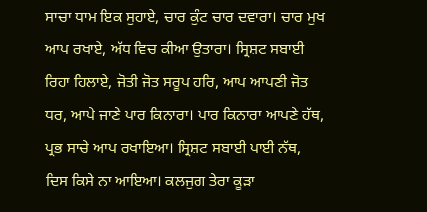ਸਾਚਾ ਧਾਮ ਇਕ ਸੁਹਾਏ, ਚਾਰ ਕੁੰਟ ਚਾਰ ਦਵਾਰਾ। ਚਾਰ ਮੁਖ ਆਪ ਰਖਾਏ, ਅੱਧ ਵਿਚ ਕੀਆ ਉਤਾਰਾ। ਸ੍ਰਿਸ਼ਟ ਸਬਾਈ ਰਿਹਾ ਹਿਲਾਏ, ਜੋਤੀ ਜੋਤ ਸਰੂਪ ਹਰਿ, ਆਪ ਆਪਣੀ ਜੋਤ ਧਰ, ਆਪੇ ਜਾਣੇ ਪਾਰ ਕਿਨਾਰਾ। ਪਾਰ ਕਿਨਾਰਾ ਆਪਣੇ ਹੱਥ, ਪ੍ਰਭ ਸਾਚੇ ਆਪ ਰਖਾਇਆ। ਸ੍ਰਿਸ਼ਟ ਸਬਾਈ ਪਾਈ ਨੱਥ, ਦਿਸ ਕਿਸੇ ਨਾ ਆਇਆ। ਕਲਜੁਗ ਤੇਰਾ ਕੂੜਾ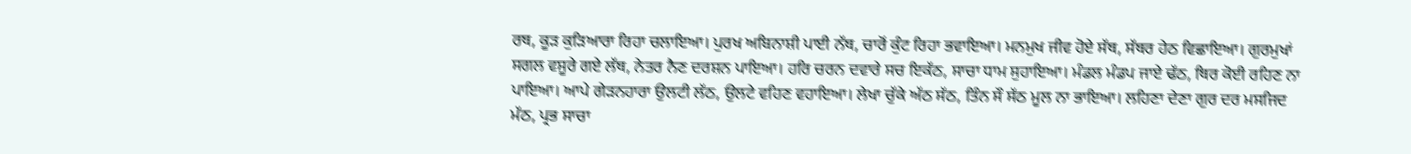ਰਥ, ਕੂੜ ਕੁੜਿਆਰਾ ਰਿਹਾ ਚਲਾਇਆ। ਪੁਰਖ ਅਬਿਨਾਸ਼ੀ ਪਾਈ ਨੱਥ, ਚਾਰੋਂ ਕੁੰਟ ਰਿਹਾ ਭਵਾਇਆ। ਮਨਮੁਖ ਜੀਵ ਹੋਏ ਸੱਥ, ਸੱਥਰ ਹੇਠ ਵਿਛਾਇਆ। ਗੁਰਮੁਖਾਂ ਸਗਲ ਵਸੂਰੇ ਗਏ ਲੱਥ, ਨੇਤਰ ਨੈਣ ਦਰਸ਼ਨ ਪਾਇਆ। ਹਰਿ ਚਰਨ ਦਵਾਰੇ ਸਚ ਇਕੱਠ, ਸਾਚਾ ਧਾਮ ਸੁਹਾਇਆ। ਮੰਡਲ ਮੰਡਪ ਜਾਏ ਢੱਠ, ਥਿਰ ਕੋਈ ਰਹਿਣ ਨਾ ਪਾਇਆ। ਆਪੇ ਗੇੜਨਹਾਰਾ ਉਲਟੀ ਲੱਠ, ਉਲਟੇ ਵਹਿਣ ਵਹਾਇਆ। ਲੇਖਾ ਚੁੱਕੇ ਅੱਠ ਸੱਠ, ਤਿੰਨ ਸੌ ਸੱਠ ਮੂਲ ਨਾ ਭਾਇਆ। ਲਹਿਣਾ ਦੇਣਾ ਗੁਰ ਦਰ ਮਸਜਿਦ ਮੱਠ, ਪ੍ਰਭ ਸਾਚਾ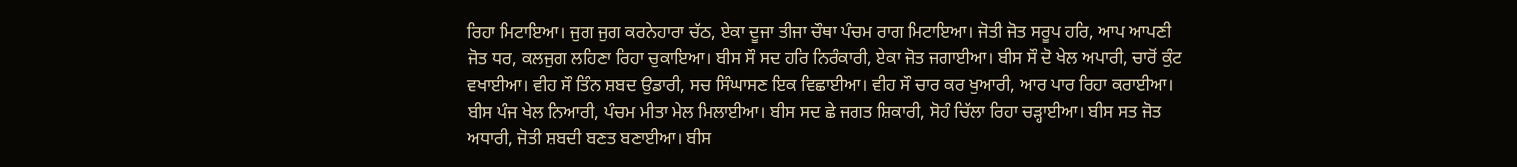ਰਿਹਾ ਮਿਟਾਇਆ। ਜੁਗ ਜੁਗ ਕਰਨੇਹਾਰਾ ਚੱਠ, ਏਕਾ ਦੂਜਾ ਤੀਜਾ ਚੌਥਾ ਪੰਚਮ ਰਾਗ ਮਿਟਾਇਆ। ਜੋਤੀ ਜੋਤ ਸਰੂਪ ਹਰਿ, ਆਪ ਆਪਣੀ ਜੋਤ ਧਰ, ਕਲਜੁਗ ਲਹਿਣਾ ਰਿਹਾ ਚੁਕਾਇਆ। ਬੀਸ ਸੌ ਸਦ ਹਰਿ ਨਿਰੰਕਾਰੀ, ਏਕਾ ਜੋਤ ਜਗਾਈਆ। ਬੀਸ ਸੌ ਦੋ ਖੇਲ ਅਪਾਰੀ, ਚਾਰੋਂ ਕੁੰਟ ਵਖਾਈਆ। ਵੀਹ ਸੌ ਤਿੰਨ ਸ਼ਬਦ ਉਡਾਰੀ, ਸਚ ਸਿੰਘਾਸਣ ਇਕ ਵਿਛਾਈਆ। ਵੀਹ ਸੌ ਚਾਰ ਕਰ ਖੁਆਰੀ, ਆਰ ਪਾਰ ਰਿਹਾ ਕਰਾਈਆ। ਬੀਸ ਪੰਜ ਖੇਲ ਨਿਆਰੀ, ਪੰਚਮ ਮੀਤਾ ਮੇਲ ਮਿਲਾਈਆ। ਬੀਸ ਸਦ ਛੇ ਜਗਤ ਸ਼ਿਕਾਰੀ, ਸੋਹੰ ਚਿੱਲਾ ਰਿਹਾ ਚੜ੍ਹਾਈਆ। ਬੀਸ ਸਤ ਜੋਤ ਅਧਾਰੀ, ਜੋਤੀ ਸ਼ਬਦੀ ਬਣਤ ਬਣਾਈਆ। ਬੀਸ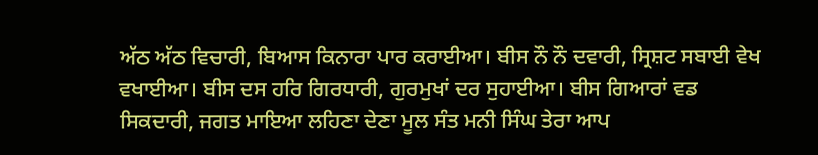ਅੱਠ ਅੱਠ ਵਿਚਾਰੀ, ਬਿਆਸ ਕਿਨਾਰਾ ਪਾਰ ਕਰਾਈਆ। ਬੀਸ ਨੌ ਨੌ ਦਵਾਰੀ, ਸ੍ਰਿਸ਼ਟ ਸਬਾਈ ਵੇਖ ਵਖਾਈਆ। ਬੀਸ ਦਸ ਹਰਿ ਗਿਰਧਾਰੀ, ਗੁਰਮੁਖਾਂ ਦਰ ਸੁਹਾਈਆ। ਬੀਸ ਗਿਆਰਾਂ ਵਡ ਸਿਕਦਾਰੀ, ਜਗਤ ਮਾਇਆ ਲਹਿਣਾ ਦੇਣਾ ਮੂਲ ਸੰਤ ਮਨੀ ਸਿੰਘ ਤੇਰਾ ਆਪ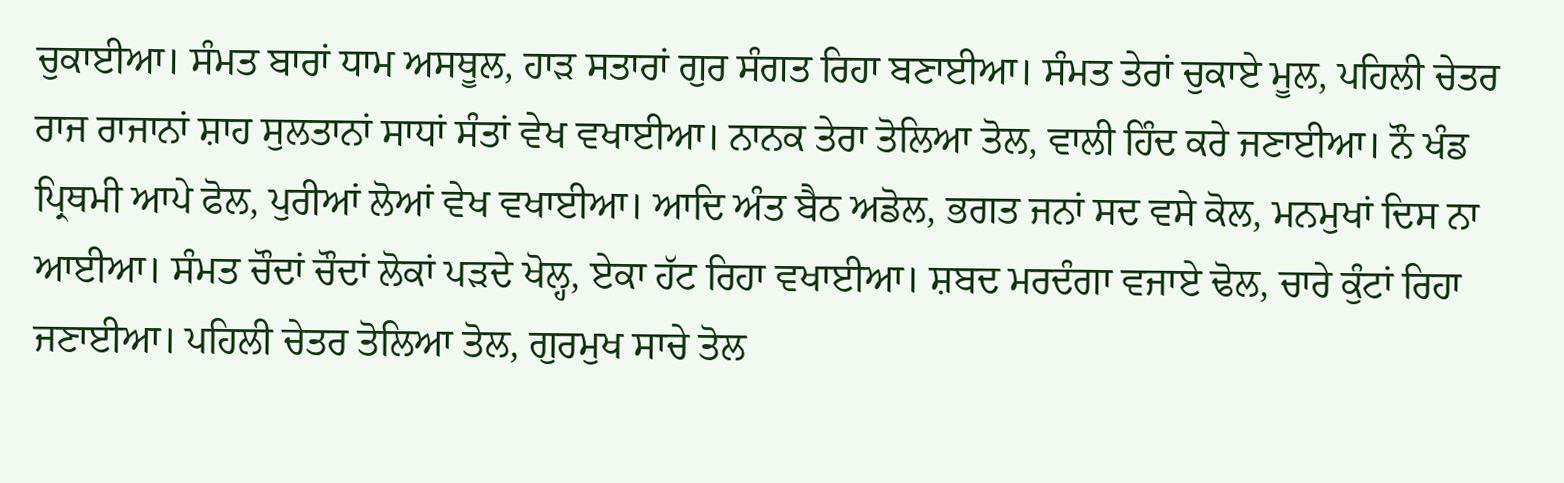ਚੁਕਾਈਆ। ਸੰਮਤ ਬਾਰਾਂ ਧਾਮ ਅਸਥੂਲ, ਹਾੜ ਸਤਾਰਾਂ ਗੁਰ ਸੰਗਤ ਰਿਹਾ ਬਣਾਈਆ। ਸੰਮਤ ਤੇਰਾਂ ਚੁਕਾਏ ਮੂਲ, ਪਹਿਲੀ ਚੇਤਰ ਰਾਜ ਰਾਜਾਨਾਂ ਸ਼ਾਹ ਸੁਲਤਾਨਾਂ ਸਾਧਾਂ ਸੰਤਾਂ ਵੇਖ ਵਖਾਈਆ। ਨਾਨਕ ਤੇਰਾ ਤੋਲਿਆ ਤੋਲ, ਵਾਲੀ ਹਿੰਦ ਕਰੇ ਜਣਾਈਆ। ਨੌ ਖੰਡ ਪ੍ਰਿਥਮੀ ਆਪੇ ਫੋਲ, ਪੁਰੀਆਂ ਲੋਆਂ ਵੇਖ ਵਖਾਈਆ। ਆਦਿ ਅੰਤ ਬੈਠ ਅਡੋਲ, ਭਗਤ ਜਨਾਂ ਸਦ ਵਸੇ ਕੋਲ, ਮਨਮੁਖਾਂ ਦਿਸ ਨਾ ਆਈਆ। ਸੰਮਤ ਚੌਦਾਂ ਚੌਦਾਂ ਲੋਕਾਂ ਪੜਦੇ ਖੋਲ੍ਹ, ਏਕਾ ਹੱਟ ਰਿਹਾ ਵਖਾਈਆ। ਸ਼ਬਦ ਮਰਦੰਗਾ ਵਜਾਏ ਢੋਲ, ਚਾਰੇ ਕੁੰਟਾਂ ਰਿਹਾ ਜਣਾਈਆ। ਪਹਿਲੀ ਚੇਤਰ ਤੋਲਿਆ ਤੋਲ, ਗੁਰਮੁਖ ਸਾਚੇ ਤੋਲ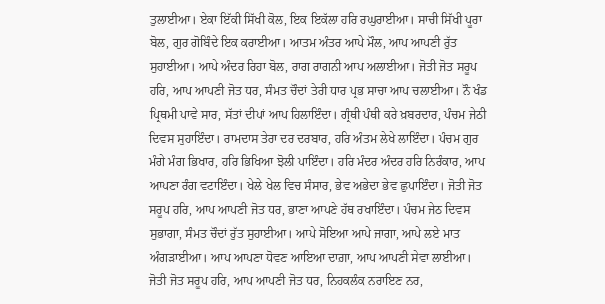ਤੁਲਾਈਆ। ਏਕਾ ਇੱਕੀ ਸਿੱਖੀ ਕੋਲ, ਇਕ ਇਕੱਲਾ ਹਰਿ ਰਘੁਰਾਈਆ। ਸਾਚੀ ਸਿੱਖੀ ਪੂਰਾ ਬੋਲ, ਗੁਰ ਗੋਬਿੰਦੇ ਇਕ ਕਰਾਈਆ। ਆਤਮ ਅੰਤਰ ਆਪੇ ਮੌਲ, ਆਪ ਆਪਣੀ ਰੁੱਤ ਸੁਹਾਈਆ। ਆਪੇ ਅੰਦਰ ਰਿਹਾ ਬੋਲ, ਰਾਗ ਰਾਗਨੀ ਆਪ ਅਲਾਈਆ। ਜੋਤੀ ਜੋਤ ਸਰੂਪ ਹਰਿ, ਆਪ ਆਪਣੀ ਜੋਤ ਧਰ, ਸੰਮਤ ਚੌਦਾਂ ਤੇਰੀ ਧਾਰ ਪ੍ਰਭ ਸਾਚਾ ਆਪ ਚਲਾਈਆ। ਨੌ ਖੰਡ ਪ੍ਰਿਥਮੀ ਪਾਵੇ ਸਾਰ, ਸੱਤਾਂ ਦੀਪਾਂ ਆਪ ਹਿਲਾਇੰਦਾ। ਗ੍ਰੰਥੀ ਪੰਥੀ ਕਰੇ ਖ਼ਬਰਦਾਰ, ਪੰਚਮ ਜੇਠੀ ਦਿਵਸ ਸੁਹਾਇੰਦਾ। ਰਾਮਦਾਸ ਤੇਰਾ ਦਰ ਦਰਬਾਰ, ਹਰਿ ਅੰਤਮ ਲੇਖੇ ਲਾਇੰਦਾ। ਪੰਚਮ ਗੁਰ ਮੰਗੇ ਮੰਗ ਭਿਖਾਰ, ਹਰਿ ਭਿਖਿਆ ਝੋਲੀ ਪਾਇੰਦਾ। ਹਰਿ ਮੰਦਰ ਅੰਦਰ ਹਰਿ ਨਿਰੰਕਾਰ, ਆਪ ਆਪਣਾ ਰੰਗ ਵਟਾਇੰਦਾ। ਖੇਲੇ ਖੇਲ ਵਿਚ ਸੰਸਾਰ, ਭੇਵ ਅਭੇਦਾ ਭੇਵ ਛੁਪਾਇੰਦਾ। ਜੋਤੀ ਜੋਤ ਸਰੂਪ ਹਰਿ, ਆਪ ਆਪਣੀ ਜੋਤ ਧਰ, ਭਾਣਾ ਆਪਣੇ ਹੱਥ ਰਖਾਇੰਦਾ। ਪੰਚਮ ਜੇਠ ਦਿਵਸ ਸੁਭਾਗਾ, ਸੰਮਤ ਚੌਦਾਂ ਰੁੱਤ ਸੁਹਾਈਆ। ਆਪੇ ਸੋਇਆ ਆਪੇ ਜਾਗਾ, ਆਪੇ ਲਏ ਮਾਤ ਅੰਗੜਾਈਆ। ਆਪ ਆਪਣਾ ਧੋਵਣ ਆਇਆ ਦਾਗ਼ਾ, ਆਪ ਆਪਣੀ ਸੇਵਾ ਲਾਈਆ। ਜੋਤੀ ਜੋਤ ਸਰੂਪ ਹਰਿ, ਆਪ ਆਪਣੀ ਜੋਤ ਧਰ, ਨਿਹਕਲੰਕ ਨਰਾਇਣ ਨਰ,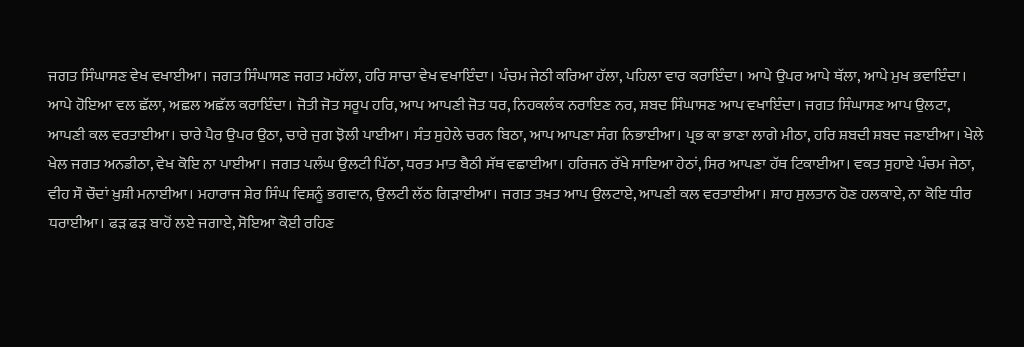ਜਗਤ ਸਿੰਘਾਸਣ ਵੇਖ ਵਖਾਈਆ। ਜਗਤ ਸਿੰਘਾਸਣ ਜਗਤ ਮਹੱਲਾ, ਹਰਿ ਸਾਚਾ ਵੇਖ ਵਖਾਇੰਦਾ। ਪੰਚਮ ਜੇਠੀ ਕਰਿਆ ਹੱਲਾ, ਪਹਿਲਾ ਵਾਰ ਕਰਾਇੰਦਾ। ਆਪੇ ਉਪਰ ਆਪੇ ਥੱਲਾ, ਆਪੇ ਮੁਖ ਭਵਾਇੰਦਾ। ਆਪੇ ਹੋਇਆ ਵਲ ਛੱਲਾ, ਅਛਲ ਅਛੱਲ ਕਰਾਇੰਦਾ। ਜੋਤੀ ਜੋਤ ਸਰੂਪ ਹਰਿ, ਆਪ ਆਪਣੀ ਜੋਤ ਧਰ, ਨਿਹਕਲੰਕ ਨਰਾਇਣ ਨਰ, ਸ਼ਬਦ ਸਿੰਘਾਸਣ ਆਪ ਵਖਾਇੰਦਾ। ਜਗਤ ਸਿੰਘਾਸਣ ਆਪ ਉਲਟਾ, ਆਪਣੀ ਕਲ ਵਰਤਾਈਆ। ਚਾਰੇ ਪੈਰ ਉਪਰ ਉਠਾ, ਚਾਰੇ ਜੁਗ ਝੋਲੀ ਪਾਈਆ। ਸੰਤ ਸੁਹੇਲੇ ਚਰਨ ਬਿਠਾ, ਆਪ ਆਪਣਾ ਸੰਗ ਨਿਭਾਈਆ। ਪ੍ਰਭ ਕਾ ਭਾਣਾ ਲਾਗੇ ਮੀਠਾ, ਹਰਿ ਸ਼ਬਦੀ ਸ਼ਬਦ ਜਣਾਈਆ। ਖੇਲੇ ਖੇਲ ਜਗਤ ਅਨਡੀਠਾ, ਵੇਖ ਕੋਇ ਨਾ ਪਾਈਆ। ਜਗਤ ਪਲੰਘ ਉਲਟੀ ਪਿੱਠਾ, ਧਰਤ ਮਾਤ ਬੈਠੀ ਸੱਥ ਵਛਾਈਆ। ਹਰਿਜਨ ਰੱਖੇ ਸਾਇਆ ਹੇਠਾਂ, ਸਿਰ ਆਪਣਾ ਹੱਥ ਟਿਕਾਈਆ। ਵਕਤ ਸੁਹਾਏ ਪੰਚਮ ਜੇਠਾ, ਵੀਹ ਸੌ ਚੌਦਾਂ ਖ਼ੁਸ਼ੀ ਮਨਾਈਆ। ਮਹਾਰਾਜ ਸ਼ੇਰ ਸਿੰਘ ਵਿਸ਼ਨੂੰ ਭਗਵਾਨ, ਉਲਟੀ ਲੱਠ ਗਿੜਾਈਆ। ਜਗਤ ਤਖ਼ਤ ਆਪ ਉਲਟਾਏ, ਆਪਣੀ ਕਲ ਵਰਤਾਈਆ। ਸ਼ਾਹ ਸੁਲਤਾਨ ਹੋਣ ਹਲਕਾਏ, ਨਾ ਕੋਇ ਧੀਰ ਧਰਾਈਆ। ਫੜ ਫੜ ਬਾਹੋਂ ਲਏ ਜਗਾਏ, ਸੋਇਆ ਕੋਈ ਰਹਿਣ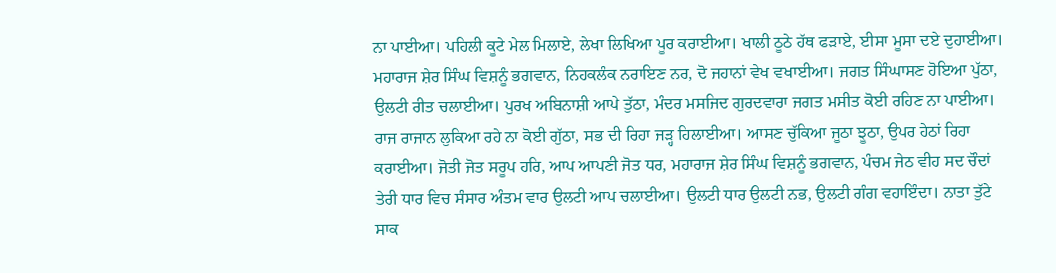ਨਾ ਪਾਈਆ। ਪਹਿਲੀ ਕੂਟੇ ਮੇਲ ਮਿਲਾਏ, ਲੇਖਾ ਲਿਖਿਆ ਪੂਰ ਕਰਾਈਆ। ਖਾਲੀ ਠੂਠੇ ਹੱਥ ਫੜਾਏ, ਈਸਾ ਮੂਸਾ ਦਏ ਦੁਹਾਈਆ। ਮਹਾਰਾਜ ਸ਼ੇਰ ਸਿੰਘ ਵਿਸ਼ਨੂੰ ਭਗਵਾਨ, ਨਿਹਕਲੰਕ ਨਰਾਇਣ ਨਰ, ਦੋ ਜਹਾਨਾਂ ਵੇਖ ਵਖਾਈਆ। ਜਗਤ ਸਿੰਘਾਸਣ ਹੋਇਆ ਪੁੱਠਾ, ਉਲਟੀ ਰੀਤ ਚਲਾਈਆ। ਪੁਰਖ ਅਬਿਨਾਸ਼ੀ ਆਪੇ ਤੁੱਠਾ, ਮੰਦਰ ਮਸਜਿਦ ਗੁਰਦਵਾਰਾ ਜਗਤ ਮਸੀਤ ਕੋਈ ਰਹਿਣ ਨਾ ਪਾਈਆ। ਰਾਜ ਰਾਜਾਨ ਲੁਕਿਆ ਰਹੇ ਨਾ ਕੋਈ ਗੁੱਠਾ, ਸਭ ਦੀ ਰਿਹਾ ਜੜ੍ਹ ਹਿਲਾਈਆ। ਆਸਣ ਚੁੱਕਿਆ ਜੂਠਾ ਝੂਠਾ, ਉਪਰ ਹੇਠਾਂ ਰਿਹਾ ਕਰਾਈਆ। ਜੋਤੀ ਜੋਤ ਸਰੂਪ ਹਰਿ, ਆਪ ਆਪਣੀ ਜੋਤ ਧਰ, ਮਹਾਰਾਜ ਸ਼ੇਰ ਸਿੰਘ ਵਿਸ਼ਨੂੰ ਭਗਵਾਨ, ਪੰਚਮ ਜੇਠ ਵੀਹ ਸਦ ਚੌਦਾਂ ਤੇਰੀ ਧਾਰ ਵਿਚ ਸੰਸਾਰ ਅੰਤਮ ਵਾਰ ਉਲਟੀ ਆਪ ਚਲਾਈਆ। ਉਲਟੀ ਧਾਰ ਉਲਟੀ ਨਭ, ਉਲਟੀ ਗੰਗ ਵਹਾਇੰਦਾ। ਨਾਤਾ ਤੁੱਟੇ ਸਾਕ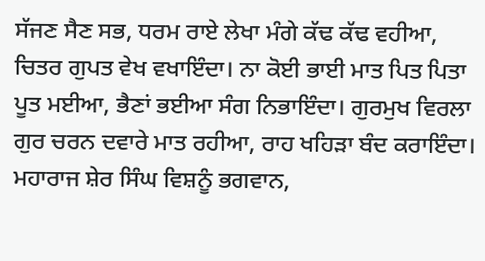ਸੱਜਣ ਸੈਣ ਸਭ, ਧਰਮ ਰਾਏ ਲੇਖਾ ਮੰਗੇ ਕੱਢ ਕੱਢ ਵਹੀਆ, ਚਿਤਰ ਗੁਪਤ ਵੇਖ ਵਖਾਇੰਦਾ। ਨਾ ਕੋਈ ਭਾਈ ਮਾਤ ਪਿਤ ਪਿਤਾ ਪੂਤ ਮਈਆ, ਭੈਣਾਂ ਭਈਆ ਸੰਗ ਨਿਭਾਇੰਦਾ। ਗੁਰਮੁਖ ਵਿਰਲਾ ਗੁਰ ਚਰਨ ਦਵਾਰੇ ਮਾਤ ਰਹੀਆ, ਰਾਹ ਖਹਿੜਾ ਬੰਦ ਕਰਾਇੰਦਾ। ਮਹਾਰਾਜ ਸ਼ੇਰ ਸਿੰਘ ਵਿਸ਼ਨੂੰ ਭਗਵਾਨ,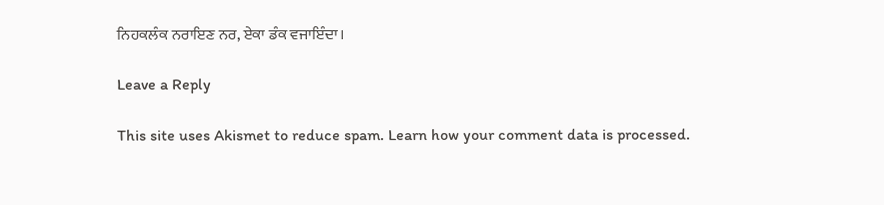ਨਿਹਕਲੰਕ ਨਰਾਇਣ ਨਰ, ਏਕਾ ਡੰਕ ਵਜਾਇੰਦਾ।

Leave a Reply

This site uses Akismet to reduce spam. Learn how your comment data is processed.